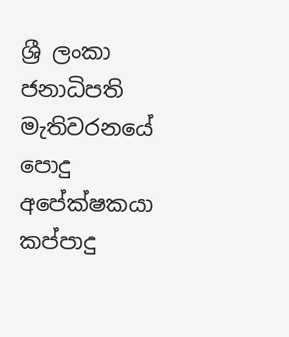ශ්‍රී ලංකා ජනාධිපති මැතිවරනයේ පොදු අපේක්ෂකයා කප්පාදු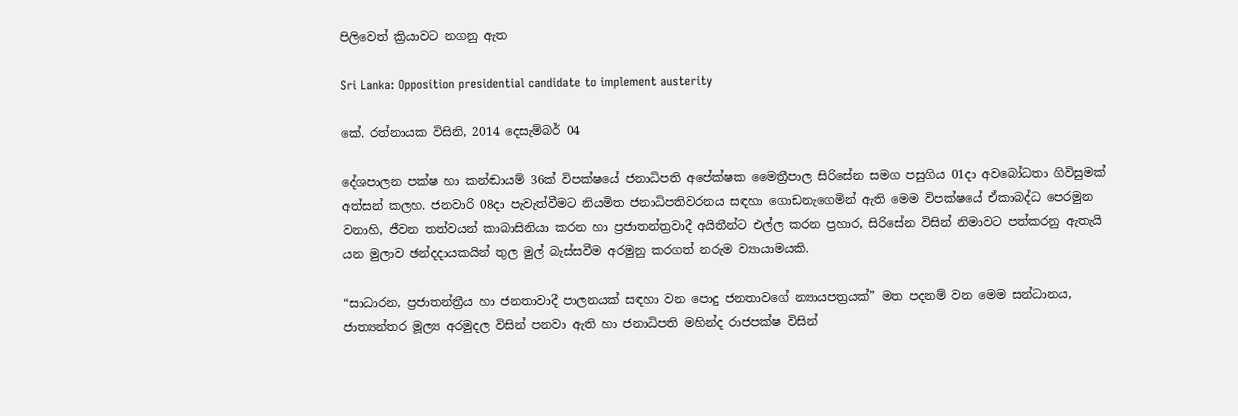පිලිවෙත් ක්‍රියාවට නගනු ඇත

Sri Lanka: Opposition presidential candidate to implement austerity

කේ. රත්නායක විසිනි, 2014 දෙසැම්බර් 04

දේශපාලන පක්ෂ හා කන්ඬායම් 36ක් විපක්ෂයේ ජනාධිපති අපේක්ෂක මෛත්‍රීපාල සිරිසේන සමග පසුගිය 01දා අවබෝධතා ගිවිසුමක් අත්සන් කලහ. ජනවාරි 08දා පැවැත්වීමට නියමිත ජනාධිපතිවරනය සඳහා ගොඩනැගෙමින් ඇති මෙම විපක්ෂයේ ඒකාබද්ධ පෙරමුන වනාහි, ජීවන තත්වයන් කාබාසිනියා කරන හා ප්‍රජාතන්ත්‍රවාදී අයිතීන්ට එල්ල කරන ප්‍රහාර, සිරිසේන විසින් නිමාවට පත්කරනු ඇතැයි යන මුලාව ඡන්දදායකයින් තුල මුල් බැස්සවීම අරමුනු කරගත් නරුම ව්‍යායාමයකි.

“සාධාරන, ප්‍රජාතන්ත්‍රීය හා ජනතාවාදී පාලනයක් සඳහා වන පොදු ජනතාවගේ න්‍යායපත්‍රයක්” මත පදනම් වන මෙම සන්ධානය, ජාත්‍යන්තර මූල්‍ය අරමුදල විසින් පනවා ඇති හා ජනාධිපති මහින්ද රාජපක්ෂ විසින්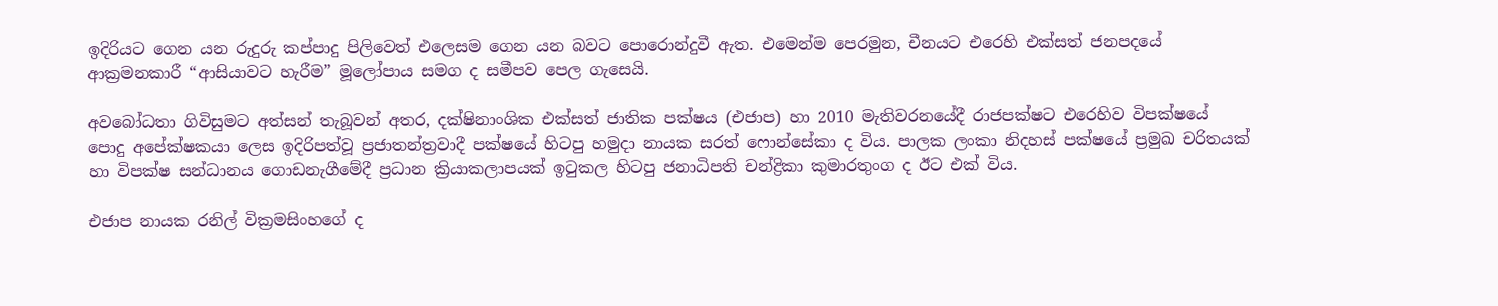ඉදිරියට ගෙන යන රුදුරු කප්පාදු පිලිවෙත් එලෙසම ගෙන යන බවට පොරොන්දුවී ඇත. එමෙන්ම පෙරමුන, චීනයට එරෙහි එක්සත් ජනපදයේ ආක්‍රමනකාරී “ආසියාවට හැරීම” මූලෝපාය සමග ද සමීපව පෙල ගැසෙයි.

අවබෝධතා ගිවිසුමට අත්සන් තැබූවන් අතර, දක්ෂිනාංශික එක්සත් ජාතික පක්ෂය (එජාප) හා 2010 මැතිවරනයේදී රාජපක්ෂට එරෙහිව විපක්ෂයේ පොදු අපේක්ෂකයා ලෙස ඉදිරිපත්වූ ප්‍රජාතන්ත්‍රවාදී පක්ෂයේ හිටපු හමුදා නායක සරත් ෆොන්සේකා ද විය. පාලක ලංකා නිදහස් පක්ෂයේ ප්‍රමුඛ චරිතයක් හා විපක්ෂ සන්ධානය ගොඩනැගීමේදී ප්‍රධාන ක්‍රියාකලාපයක් ඉටුකල හිටපු ජනාධිපති චන්ද්‍රිකා කුමාරතුංග ද ඊට එක් විය.

එජාප නායක රනිල් වික්‍රමසිංහගේ ද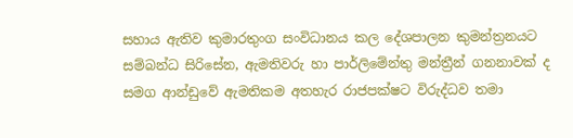සහාය ඇතිව කුමාරතුංග සංවිධානය කල දේශපාලන කුමන්ත්‍රනයට සම්බන්ධ සිරිසේන, ඇමතිවරු හා පාර්ලිමේන්තු මන්ත්‍රීන් ගනනාවක් ද සමග ආන්ඩුවේ ඇමතිකම අතහැර රාජපක්ෂට විරුද්ධව තමා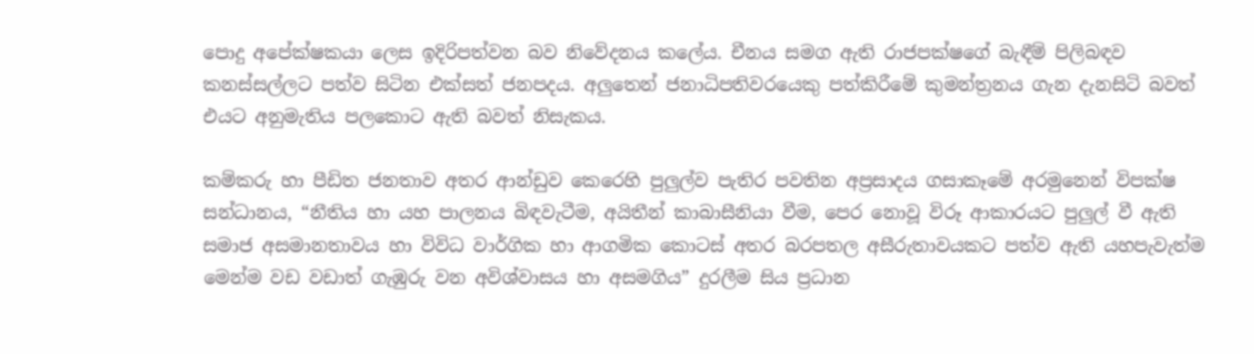පොදු අපේක්ෂකයා ලෙස ඉදිරිපත්වන බව නිවේදනය කලේය. චීනය සමග ඇති රාජපක්ෂගේ බැඳීම් පිලිබඳව කනස්සල්ලට පත්ව සිටින එක්සත් ජනපදය. අලුතෙන් ජනාධිපතිවරයෙකු පත්කිරීමේ කුමන්ත්‍රනය ගැන දැනසිටි බවත් එයට අනුමැතිය පලකොට ඇති බවත් නිසැකය.

කම්කරු හා පීඩිත ජනතාව අතර ආන්ඩුව කෙරෙහි පුලුල්ව පැතිර පවතින අප්‍රසාදය ගසාකෑමේ අරමුනෙන් විපක්ෂ සන්ධානය, “නීතිය හා යහ පාලනය බිඳවැටීම, අයිතීන් කාබාසීනියා වීම, පෙර නොවූ විරූ ආකාරයට පුලුල් වී ඇති සමාජ අසමානතාවය හා විවිධ වාර්ගික හා ආගමික කොටස් අතර බරපතල අසීරුතාවයකට පත්ව ඇති යහපැවැත්ම මෙන්ම වඩ වඩාත් ගැඹුරු වන අවිශ්වාසය හා අසමගිය” දුරලීම සිය ප්‍රධාන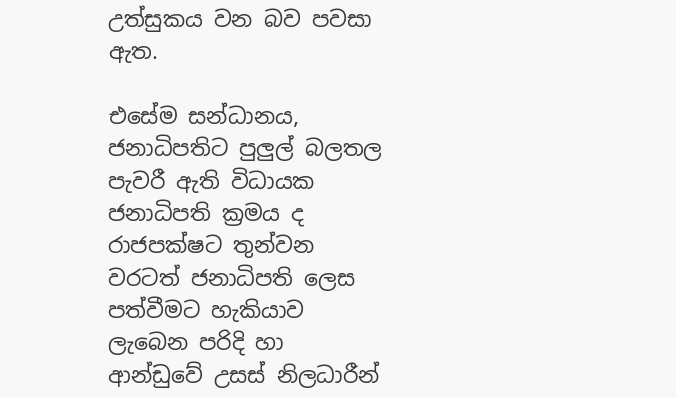උත්සුකය වන බව පවසා ඇත.

එසේම සන්ධානය, ජනාධිපතිට පුලුල් බලතල පැවරී ඇති විධායක ජනාධිපති ක්‍රමය ද රාජපක්ෂට තුන්වන වරටත් ජනාධිපති ලෙස පත්වීමට හැකියාව ලැබෙන පරිදි හා ආන්ඩුවේ උසස් නිලධාරීන්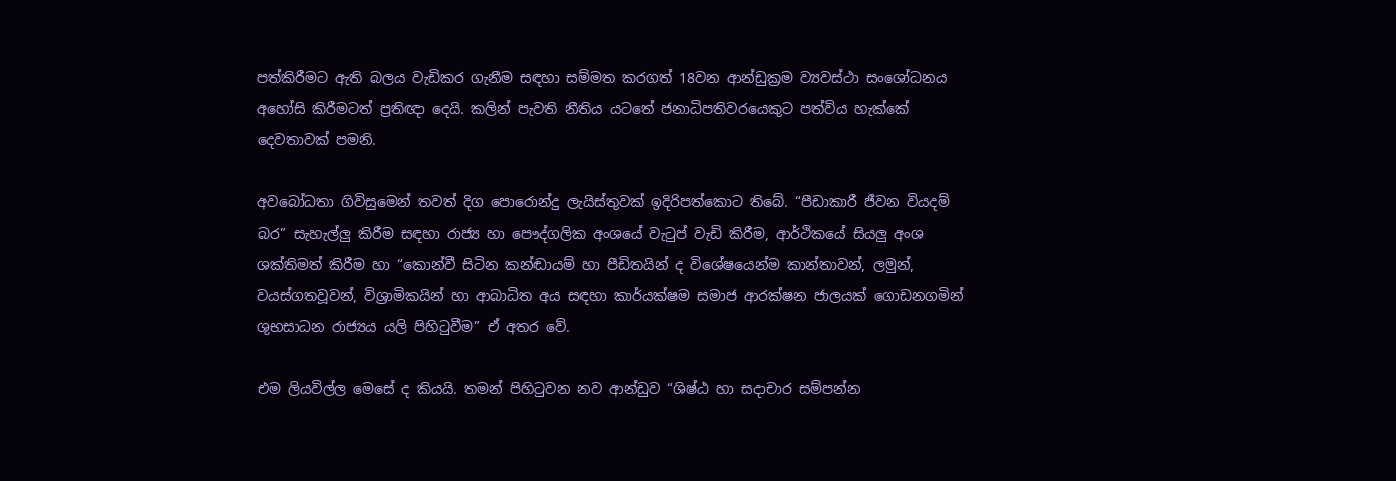පත්කිරීමට ඇති බලය වැඩිකර ගැනීම සඳහා සම්මත කරගත් 18වන ආන්ඩුක්‍රම ව්‍යවස්ථා සංශෝධනය අහෝසි කිරීමටත් ප්‍රතිඥා දෙයි. කලින් පැවති නීතිය යටතේ ජනාධිපතිවරයෙකුට පත්විය හැක්කේ දෙවතාවක් පමනි.

අවබෝධතා ගිවිසුමෙන් තවත් දිග පොරොන්දු ලැයිස්තුවක් ඉදිරිපත්කොට තිබේ. “පීඩාකාරී ජීවන වියදම් බර” සැහැල්ලු කිරීම සඳහා රාජ්‍ය හා පෞද්ගලික අංශයේ වැටුප් වැඩි කිරීම, ආර්ථිකයේ සියලු අංශ ශක්තිමත් කිරීම හා “කොන්වී සිටින කන්ඬායම් හා පීඩිතයින් ද විශේෂයෙන්ම කාන්තාවන්, ලමුන්, වයස්ගතවූවන්, විශ්‍රාමිකයින් හා ආබාධිත අය සඳහා කාර්යක්ෂම සමාජ ආරක්ෂන ජාලයක් ගොඩනගමින් ශුභසාධන රාජ්‍යය යලි පිහිටුවීම” ඒ අතර වේ.

එම ලියවිල්ල මෙසේ ද කියයි. තමන් පිහිටුවන නව ආන්ඩුව “ශිෂ්ඨ හා සදාචාර සම්පන්න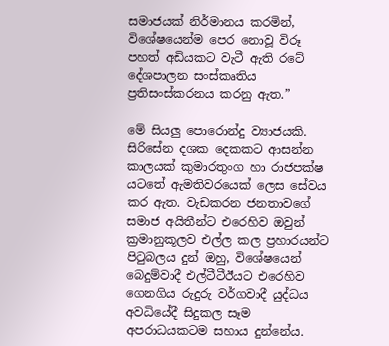සමාජයක් නිර්මානය කරමින්, විශේෂයෙන්ම පෙර නොවූ විරූ පහත් අඩියකට වැටී ඇති රටේ දේශපාලන සංස්කෘතිය ප්‍රතිසංස්කරනය කරනු ඇත.”

මේ සියලු පොරොන්දු ව්‍යාජයකි. සිරිසේන දශක දෙකකට ආසන්න කාලයක් කුමාරතුංග හා රාජපක්ෂ යටතේ ඇමතිවරයෙක් ලෙස සේවය කර ඇත. වැඩකරන ජනතාවගේ සමාජ අයිතීන්ට එරෙහිව ඔවුන් ක්‍රමානුකූලව එල්ල කල ප්‍රහාරයන්ට පිටුබලය දුන් ඔහු, විශේෂයෙන් බෙදුම්වාදී එල්ටීටීඊයට එරෙහිව ගෙනගිය රුදුරු වර්ගවාදී යුද්ධය අවධියේදී සිදුකල සෑම අපරාධයකටම සහාය දුන්නේය.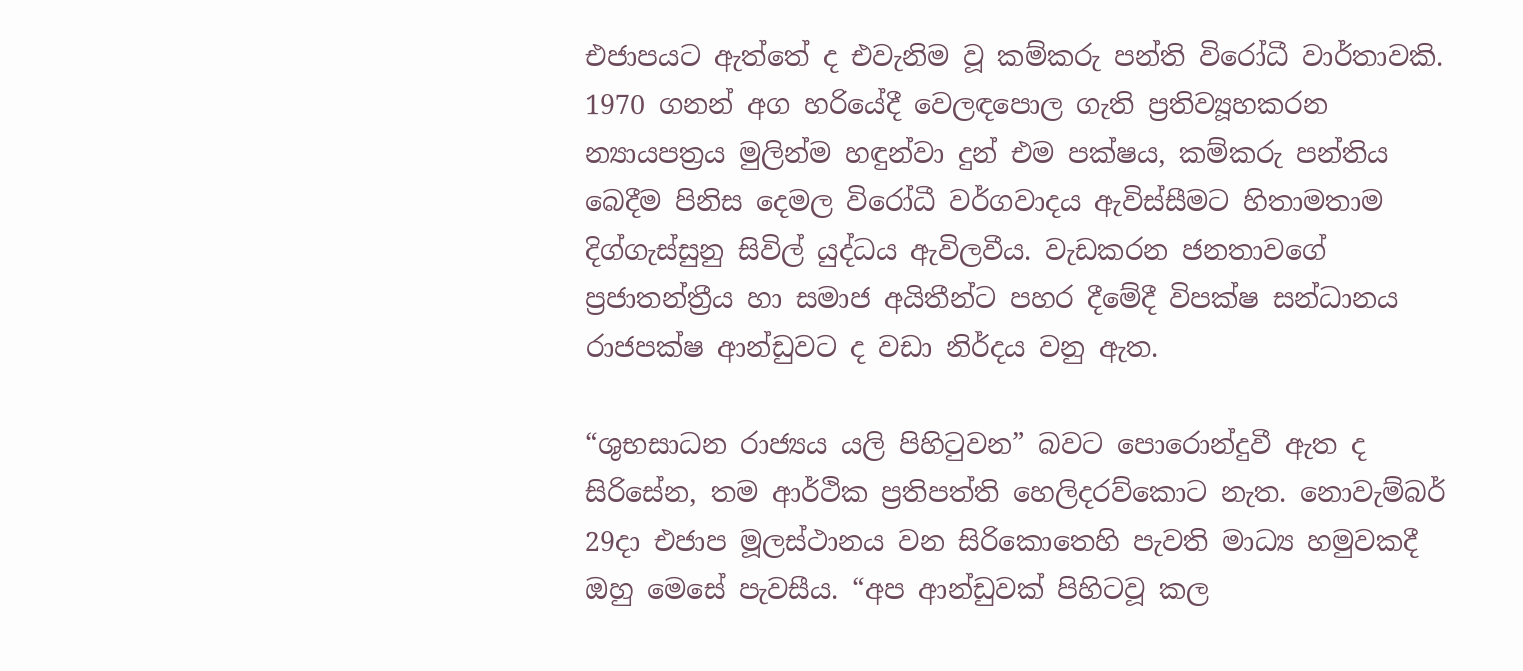එජාපයට ඇත්තේ ද එවැනිම වූ කම්කරු පන්ති විරෝධී වාර්තාවකි. 1970 ගනන් අග හරියේදී වෙලඳපොල ගැති ප්‍රතිව්‍යූහකරන න්‍යායපත්‍රය මුලින්ම හඳුන්වා දුන් එම පක්ෂය, කම්කරු පන්තිය බෙදීම පිනිස දෙමල විරෝධී වර්ගවාදය ඇවිස්සීමට හිතාමතාම දිග්ගැස්සුනු සිවිල් යුද්ධය ඇවිලවීය. වැඩකරන ජනතාවගේ ප්‍රජාතන්ත්‍රීය හා සමාජ අයිතීන්ට පහර දීමේදී විපක්ෂ සන්ධානය රාජපක්ෂ ආන්ඩුවට ද වඩා නිර්දය වනු ඇත.

“ශුභසාධන රාජ්‍යය යලි පිහිටුවන” බවට පොරොන්දුවී ඇත ද සිරිසේන, තම ආර්ථික ප්‍රතිපත්ති හෙලිදරව්කොට නැත. නොවැම්බර් 29දා එජාප මූලස්ථානය වන සිරිකොතෙහි පැවති මාධ්‍ය හමුවකදී ඔහු මෙසේ පැවසීය. “අප ආන්ඩුවක් පිහිටවූ කල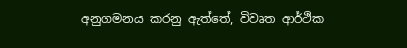අනුගමනය කරනු ඇත්තේ, විවෘත ආර්ථික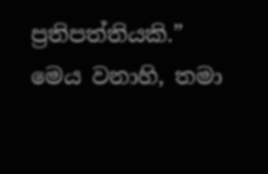ප්‍රතිපත්තියකි.” මෙය වනාහි, තමා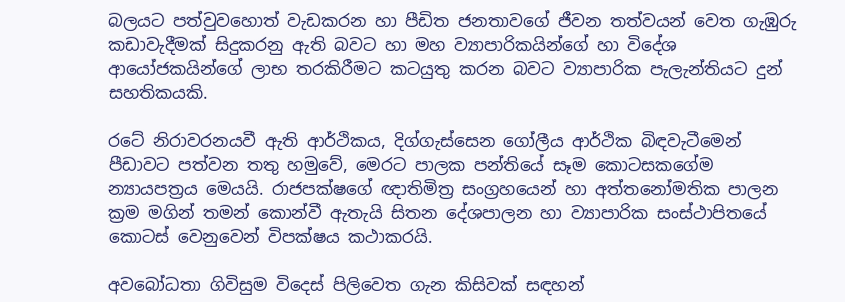බලයට පත්වුවහොත් වැඩකරන හා පීඩිත ජනතාවගේ ජීවන තත්වයන් වෙත ගැඹුරු කඩාවැදීමක් සිදුකරනු ඇති බවට හා මහ ව්‍යාපාරිකයින්ගේ හා විදේශ ආයෝජකයින්ගේ ලාභ තරකිරීමට කටයුතු කරන බවට ව්‍යාපාරික පැලැන්තියට දුන් සහතිකයකි.

රටේ නිරාවරනයවී ඇති ආර්ථිකය, දිග්ගැස්සෙන ගෝලීය ආර්ථික බිඳවැටීමෙන් පීඩාවට පත්වන තතු හමුවේ, මෙරට පාලක පන්තියේ සෑම කොටසකගේම න්‍යායපත්‍රය මෙයයි. රාජපක්ෂගේ ඥාතිමිත්‍ර සංග්‍රහයෙන් හා අත්තනෝමතික පාලන ක්‍රම මගින් තමන් කොන්වී ඇතැයි සිතන දේශපාලන හා ව්‍යාපාරික සංස්ථාපිතයේ කොටස් වෙනුවෙන් විපක්ෂය කථාකරයි.

අවබෝධතා ගිවිසුම විදෙස් පිලිවෙත ගැන කිසිවක් සඳහන්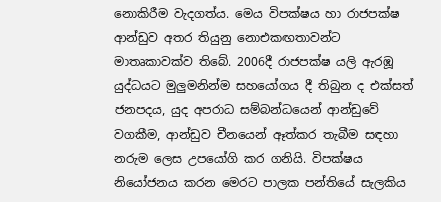නොකිරීම වැදගත්ය. මෙය විපක්ෂය හා රාජපක්ෂ ආන්ඩුව අතර තියුනු නොඑකඟතාවන්ට මාතෘකාවක්ව තිබේ. 2006දී රාජපක්ෂ යලි ඇරඹූ යුද්ධයට මුලුමනින්ම සහයෝගය දී තිබුන ද එක්සත් ජනපදය, යුද අපරාධ සම්බන්ධයෙන් ආන්ඩුවේ වගකීම, ආන්ඩුව චීනයෙන් ඈත්කර තැබීම සඳහා නරුම ලෙස උපයෝගි කර ගනියි. විපක්ෂය නියෝජනය කරන මෙරට පාලක පන්තියේ සැලකිය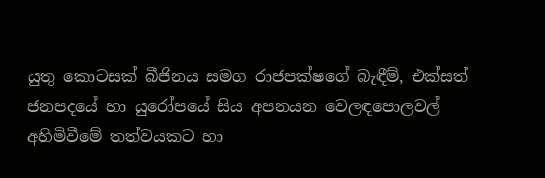යුතු කොටසක් බීජිනය සමග රාජපක්ෂගේ බැඳීම්, එක්සත් ජනපදයේ හා යුරෝපයේ සිය අපනයන වෙලඳපොලවල් අහිමිවීමේ තත්වයකට හා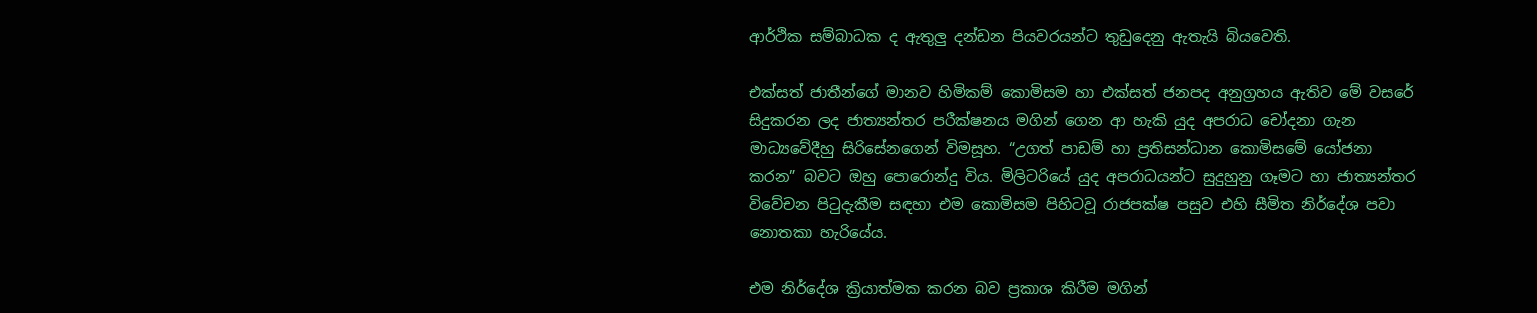ආර්ථික සම්බාධක ද ඇතුලු දන්ඩන පියවරයන්ට තුඩුදෙනු ඇතැයි බියවෙති.

එක්සත් ජාතීන්ගේ මානව හිමිකම් කොමිසම හා එක්සත් ජනපද අනුග්‍රහය ඇතිව මේ වසරේ සිදුකරන ලද ජාත්‍යන්තර පරීක්ෂනය මගින් ගෙන ආ හැකි යුද අපරාධ චෝදනා ගැන මාධ්‍යවේදීහු සිරිසේනගෙන් විමසූහ. “උගත් පාඩම් හා ප්‍රතිසන්ධාන කොමිසමේ යෝජනා කරන” බවට ඔහු පොරොන්දු විය. මිලිටරියේ යුද අපරාධයන්ට සුදුහුනු ගෑමට හා ජාත්‍යන්තර විවේචන පිටුදැකීම සඳහා එම කොමිසම පිහිටවූ රාජපක්ෂ පසුව එහි සීමිත නිර්දේශ පවා නොතකා හැරියේය.

එම නිර්දේශ ක්‍රියාත්මක කරන බව ප්‍රකාශ කිරීම මගින්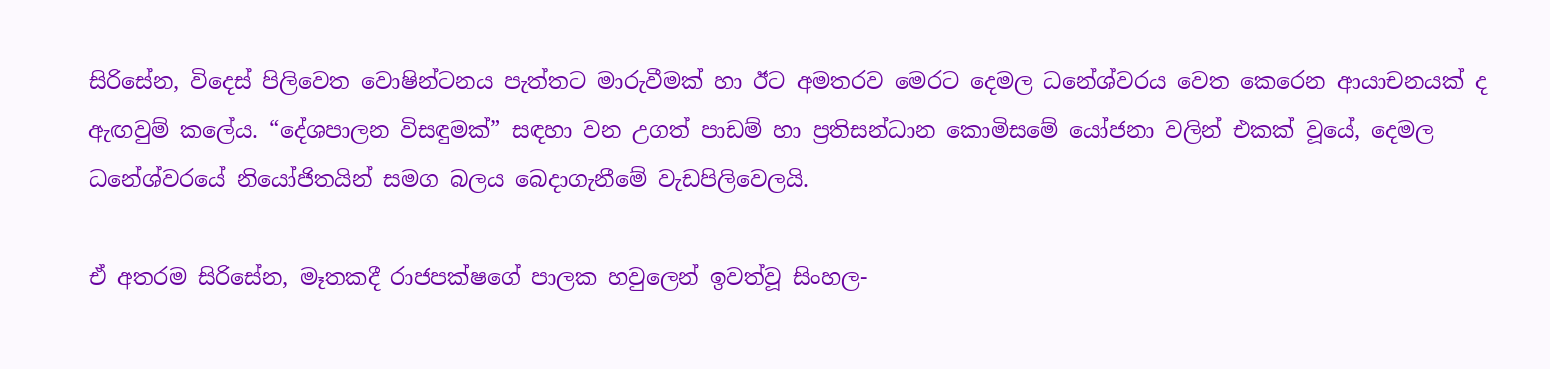සිරිසේන, විදෙස් පිලිවෙත වොෂින්ටනය පැත්තට මාරුවීමක් හා ඊට අමතරව මෙරට දෙමල ධනේශ්වරය වෙත කෙරෙන ආයාචනයක් ද ඇඟවුම් කලේය. “දේශපාලන විසඳුමක්” සඳහා වන උගත් පාඩම් හා ප්‍රතිසන්ධාන කොමිසමේ යෝජනා වලින් එකක් වූයේ, දෙමල ධනේශ්වරයේ නියෝජිතයින් සමග බලය බෙදාගැනීමේ වැඩපිලිවෙලයි.

ඒ අතරම සිරිසේන, මෑතකදී රාජපක්ෂගේ පාලක හවුලෙන් ඉවත්වූ සිංහල-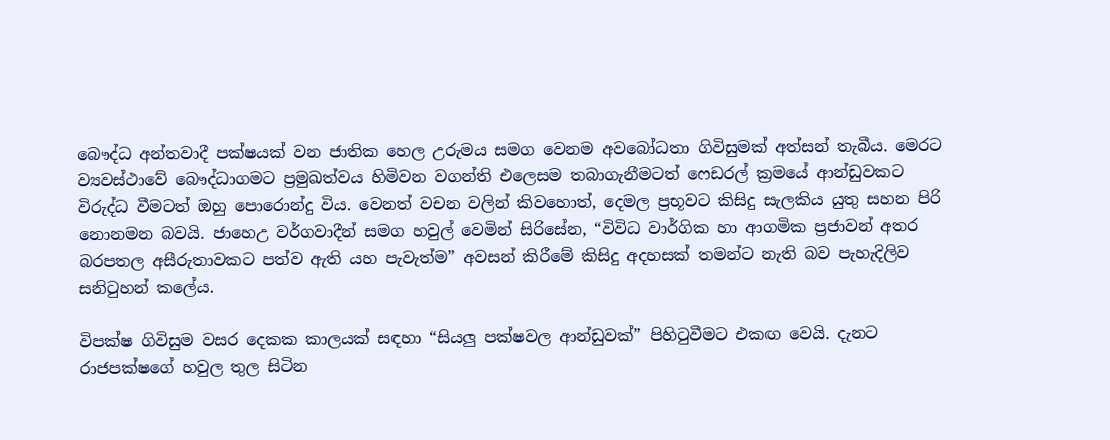බෞද්ධ අන්තවාදී පක්ෂයක් වන ජාතික හෙල උරුමය සමග වෙනම අවබෝධතා ගිවිසුමක් අත්සන් තැබීය. මෙරට ව්‍යවස්ථාවේ බෞද්ධාගමට ප්‍රමුඛත්වය හිමිවන වගන්ති එලෙසම තබාගැනීමටත් ෆෙඩරල් ක්‍රමයේ ආන්ඩුවකට විරුද්ධ වීමටත් ඔහු පොරොන්දු විය. වෙනත් වචන වලින් කිවහොත්, දෙමල ප්‍රභූවට කිසිදු සැලකිය යුතු සහන පිරි නොනමන බවයි. ජාහෙඋ වර්ගවාදීන් සමග හවුල් වෙමින් සිරිසේන, “විවිධ වාර්ගික හා ආගමික ප්‍රජාවන් අතර බරපතල අසීරුතාවකට පත්ව ඇති යහ පැවැත්ම” අවසන් කිරීමේ කිසිදු අදහසක් තමන්ට නැති බව පැහැදිලිව සනිටුහන් කලේය.

විපක්ෂ ගිවිසුම වසර දෙකක කාලයක් සඳහා “සියලු පක්ෂවල ආන්ඩුවක්” පිහිටුවීමට එකඟ වෙයි. දැනට රාජපක්ෂගේ හවුල තුල සිටින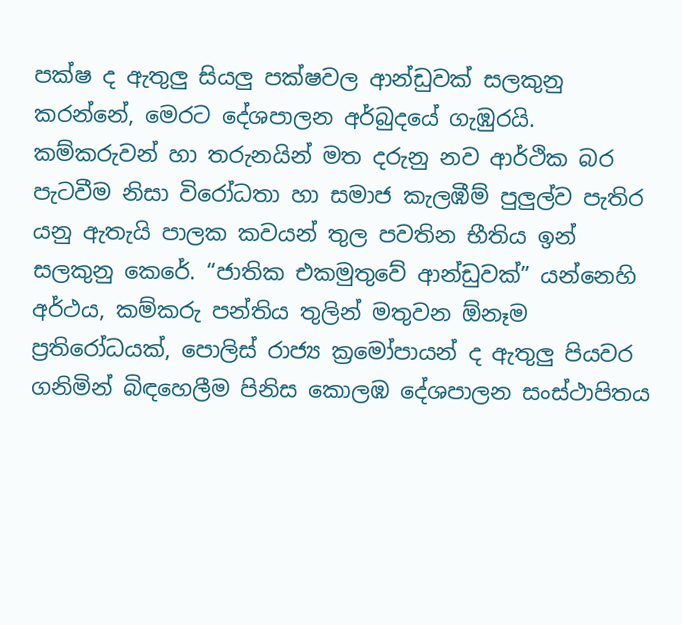පක්ෂ ද ඇතුලු සියලු පක්ෂවල ආන්ඩුවක් සලකුනු කරන්නේ, මෙරට දේශපාලන අර්බුදයේ ගැඹුරයි. කම්කරුවන් හා තරුනයින් මත දරුනු නව ආර්ථික බර පැටවීම නිසා විරෝධතා හා සමාජ කැලඹීම් පුලුල්ව පැතිර යනු ඇතැයි පාලක කවයන් තුල පවතින භීතිය ඉන් සලකුනු කෙරේ. “ජාතික එකමුතුවේ ආන්ඩුවක්” යන්නෙහි අර්ථය, කම්කරු පන්තිය තුලින් මතුවන ඕනෑම ප්‍රතිරෝධයක්, පොලිස් රාජ්‍ය ක්‍රමෝපායන් ද ඇතුලු පියවර ගනිමින් බිඳහෙලීම පිනිස කොලඹ දේශපාලන සංස්ථාපිතය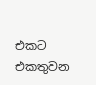එකට එකතුවන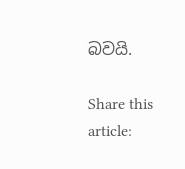බවයි.

Share this article: